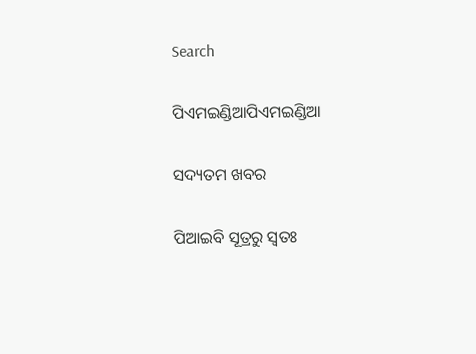Search

ପିଏମଇଣ୍ଡିଆପିଏମଇଣ୍ଡିଆ

ସଦ୍ୟତମ ଖବର

ପିଆଇବି ସୂତ୍ରରୁ ସ୍ବତଃ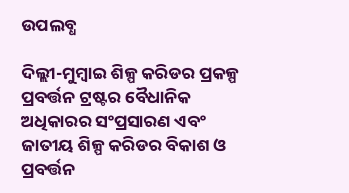ଉପଲବ୍ଧ

ଦିଲ୍ଲୀ-ମୁମ୍ବାଇ ଶିଳ୍ପ କରିଡର ପ୍ରକଳ୍ପ ପ୍ରବର୍ତ୍ତନ ଟ୍ରଷ୍ଟର ବୈଧାନିକ ଅଧିକାରର ସଂପ୍ରସାରଣ ଏବଂ ଜାତୀୟ ଶିଳ୍ପ କରିଡର ବିକାଶ ଓ ପ୍ରବର୍ତ୍ତନ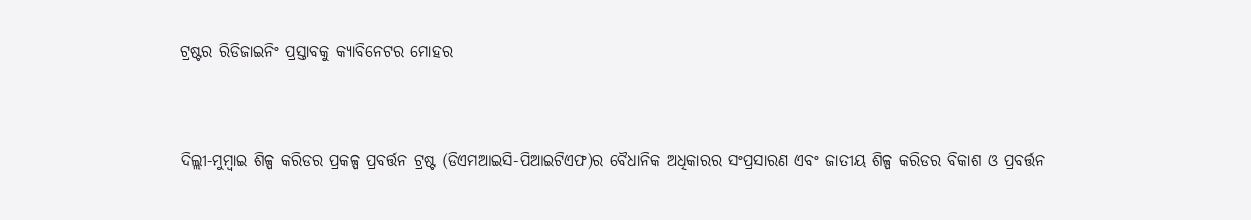ଟ୍ରଷ୍ଟର ରିଡିଜାଇନିଂ ପ୍ରସ୍ତାବକୁ କ୍ୟାବିନେଟର ମୋହର


ଦିଲ୍ଲୀ-ମୁମ୍ବାଇ ଶିଳ୍ପ କରିଡର ପ୍ରକଳ୍ପ ପ୍ରବର୍ତ୍ତନ ଟ୍ରଷ୍ଟ (ଡିଏମଆଇସି-ପିଆଇଟିଏଫ)ର ବୈଧାନିକ ଅଧିକାରର ସଂପ୍ରସାରଣ ଏବଂ ଜାତୀୟ ଶିଳ୍ପ କରିଡର ବିକାଶ ଓ ପ୍ରବର୍ତ୍ତନ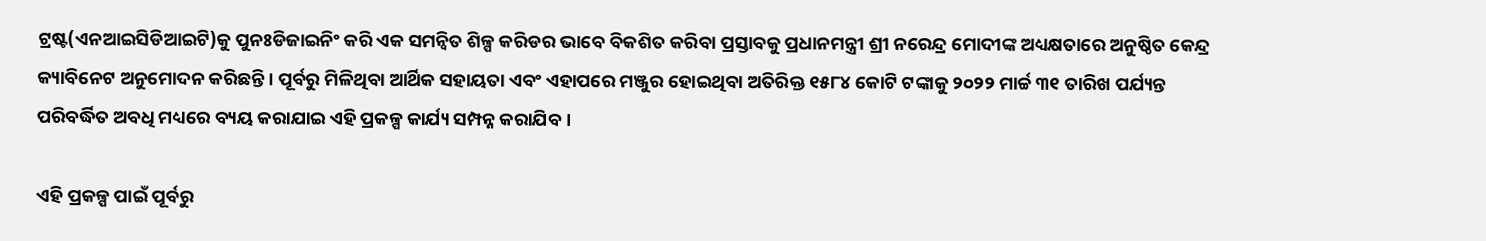ଟ୍ରଷ୍ଟ(ଏନଆଇସିଡିଆଇଟି)କୁ ପୁନଃଡିଜାଇନିଂ କରି ଏକ ସମନ୍ୱିତ ଶିଳ୍ପ କରିଡର ଭାବେ ବିକଶିତ କରିବା ପ୍ରସ୍ତାବକୁ ପ୍ରଧାନମନ୍ତ୍ରୀ ଶ୍ରୀ ନରେନ୍ଦ୍ର ମୋଦୀଙ୍କ ଅଧ୍ୟକ୍ଷତାରେ ଅନୁଷ୍ଠିତ କେନ୍ଦ୍ର କ୍ୟାବିନେଟ ଅନୁମୋଦନ କରିଛନ୍ତି । ପୂର୍ବରୁ ମିଳିଥିବା ଆର୍ଥିକ ସହାୟତା ଏବଂ ଏହାପରେ ମଞ୍ଜୁର ହୋଇଥିବା ଅତିରିକ୍ତ ୧୫୮୪ କୋଟି ଟଙ୍କାକୁ ୨୦୨୨ ମାର୍ଚ୍ଚ ୩୧ ତାରିଖ ପର୍ଯ୍ୟନ୍ତ ପରିବର୍ଦ୍ଧିତ ଅବଧି ମଧ୍ୟରେ ବ୍ୟୟ କରାଯାଇ ଏହି ପ୍ରକଳ୍ପ କାର୍ଯ୍ୟ ସମ୍ପନ୍ନ କରାଯିବ ।

ଏହି ପ୍ରକଳ୍ପ ପାଇଁ ପୂର୍ବରୁ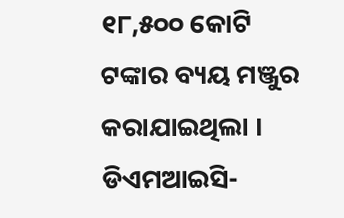୧୮,୫୦୦ କୋଟି ଟଙ୍କାର ବ୍ୟୟ ମଞ୍ଜୁର କରାଯାଇଥିଲା । ଡିଏମଆଇସି-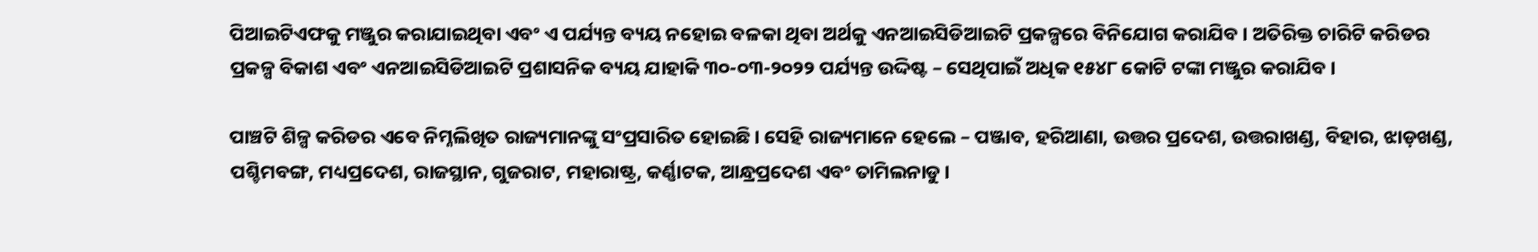ପିଆଇଟିଏଫକୁ ମଞ୍ଜୁର କରାଯାଇଥିବା ଏବଂ ଏ ପର୍ଯ୍ୟନ୍ତ ବ୍ୟୟ ନହୋଇ ବଳକା ଥିବା ଅର୍ଥକୁ ଏନଆଇସିଡିଆଇଟି ପ୍ରକଳ୍ପରେ ବିନିଯୋଗ କରାଯିବ । ଅତିରିକ୍ତ ଚାରିଟି କରିଡର ପ୍ରକଳ୍ପ ବିକାଶ ଏବଂ ଏନଆଇସିଡିଆଇଟି ପ୍ରଶାସନିକ ବ୍ୟୟ ଯାହାକି ୩୦-୦୩-୨୦୨୨ ପର୍ଯ୍ୟନ୍ତ ଉଦ୍ଦିଷ୍ଟ – ସେଥିପାଇଁ ଅଧିକ ୧୫୪୮ କୋଟି ଟଙ୍କା ମଞ୍ଜୁର କରାଯିବ ।

ପାଞ୍ଚଟି ଶିଳ୍ପ କରିଡର ଏବେ ନିମ୍ନଲିଖିତ ରାଜ୍ୟମାନଙ୍କୁ ସଂପ୍ରସାରିତ ହୋଇଛି । ସେହି ରାଜ୍ୟମାନେ ହେଲେ – ପଞ୍ଜାବ, ହରିଆଣା, ଉତ୍ତର ପ୍ରଦେଶ, ଉତ୍ତରାଖଣ୍ଡ, ବିହାର, ଝାଡ଼ଖଣ୍ଡ, ପଶ୍ଚିମବଙ୍ଗ, ମଧ୍ୟପ୍ରଦେଶ, ରାଜସ୍ଥାନ, ଗୁଜରାଟ, ମହାରାଷ୍ଟ୍ର, କର୍ଣ୍ଣାଟକ, ଆନ୍ଧ୍ରପ୍ରଦେଶ ଏବଂ ତାମିଲନାଡୁ ।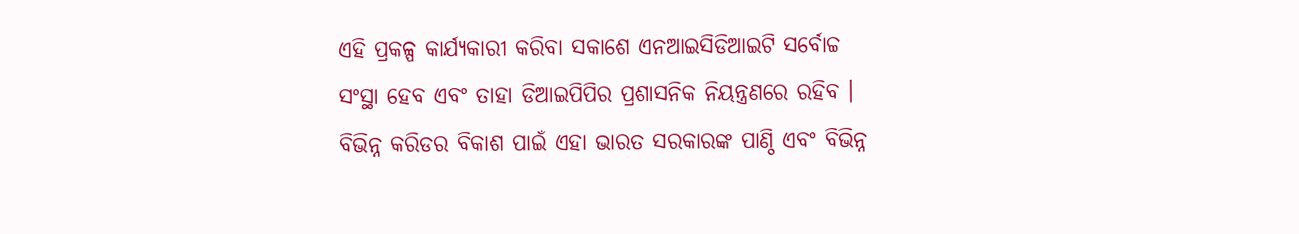ଏହି ପ୍ରକଳ୍ପ କାର୍ଯ୍ୟକାରୀ କରିବା ସକାଶେ ଏନଆଇସିଡିଆଇଟି ସର୍ବୋଚ୍ଚ ସଂସ୍ଥା ହେବ ଏବଂ ତାହା ଡିଆଇପିପିର ପ୍ରଶାସନିକ ନିୟନ୍ତ୍ରଣରେ ରହିବ । ବିଭିନ୍ନ କରିଡର ବିକାଶ ପାଇଁ ଏହା ଭାରତ ସରକାରଙ୍କ ପାଣ୍ଠି ଏବଂ ବିଭିନ୍ନ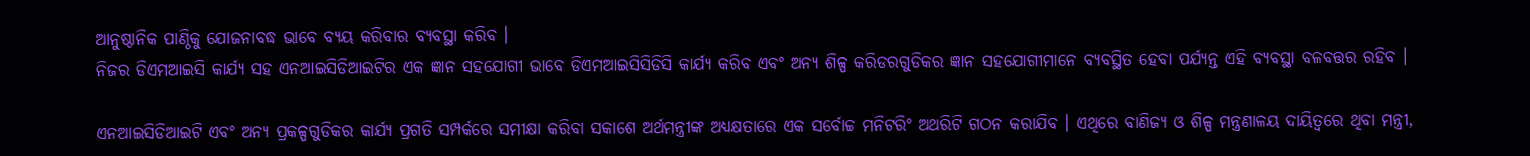ଆନୁଷ୍ଠାନିକ ପାଣ୍ଠିକୁ ଯୋଜନାବଦ୍ଧ ଭାବେ ବ୍ୟୟ କରିବାର ବ୍ୟବସ୍ଥା କରିବ ।
ନିଜର ଡିଏମଆଇସି କାର୍ଯ୍ୟ ସହ ଏନଆଇସିଡିଆଇଟିର ଏକ ଜ୍ଞାନ ସହଯୋଗୀ ଭାବେ ଡିଏମଆଇସିସିଡିସି କାର୍ଯ୍ୟ କରିବ ଏବଂ ଅନ୍ୟ ଶିଳ୍ପ କରିଡରଗୁଡିକର ଜ୍ଞାନ ସହଯୋଗୀମାନେ ବ୍ୟବସ୍ଥିତ ହେବା ପର୍ଯ୍ୟନ୍ତ ଏହି ବ୍ୟବସ୍ଥା ବଳବତ୍ତର ରହିବ ।

ଏନଆଇସିଡିଆଇଟି ଏବଂ ଅନ୍ୟ ପ୍ରକଳ୍ପଗୁଡିକର କାର୍ଯ୍ୟ ପ୍ରଗତି ସମ୍ପର୍କରେ ସମୀକ୍ଷା କରିବା ସକାଶେ ଅର୍ଥମନ୍ତ୍ରୀଙ୍କ ଅଧ୍ୟକ୍ଷତାରେ ଏକ ସର୍ବୋଚ୍ଚ ମନିଟରିଂ ଅଥରିଟି ଗଠନ କରାଯିବ । ଏଥିରେ ବାଣିଜ୍ୟ ଓ ଶିଳ୍ପ ମନ୍ତ୍ରଣାଳୟ ଦାୟିତ୍ଵରେ ଥିବା ମନ୍ତ୍ରୀ,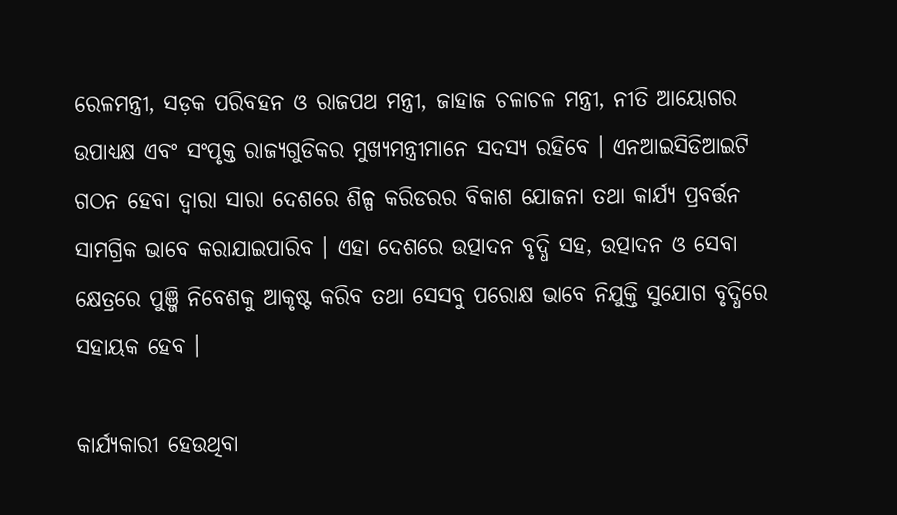ରେଳମନ୍ତ୍ରୀ, ସଡ଼କ ପରିବହନ ଓ ରାଜପଥ ମନ୍ତ୍ରୀ, ଜାହାଜ ଚଳାଚଳ ମନ୍ତ୍ରୀ, ନୀତି ଆୟୋଗର ଉପାଧ୍ୟକ୍ଷ ଏବଂ ସଂପୃକ୍ତ ରାଜ୍ୟଗୁଡିକର ମୁଖ୍ୟମନ୍ତ୍ରୀମାନେ ସଦସ୍ୟ ରହିବେ । ଏନଆଇସିଡିଆଇଟି ଗଠନ ହେବା ଦ୍ୱାରା ସାରା ଦେଶରେ ଶିଳ୍ପ କରିଡରର ବିକାଶ ଯୋଜନା ତଥା କାର୍ଯ୍ୟ ପ୍ରବର୍ତ୍ତନ ସାମଗ୍ରିକ ଭାବେ କରାଯାଇପାରିବ । ଏହା ଦେଶରେ ଉତ୍ପାଦନ ବୃଦ୍ଧି ସହ, ଉତ୍ପାଦନ ଓ ସେବା କ୍ଷେତ୍ରରେ ପୁଞ୍ଜି ନିବେଶକୁ ଆକୃଷ୍ଟ କରିବ ତଥା ସେସବୁ ପରୋକ୍ଷ ଭାବେ ନିଯୁକ୍ତି ସୁଯୋଗ ବୃଦ୍ଧିରେ ସହାୟକ ହେବ ।

କାର୍ଯ୍ୟକାରୀ ହେଉଥିବା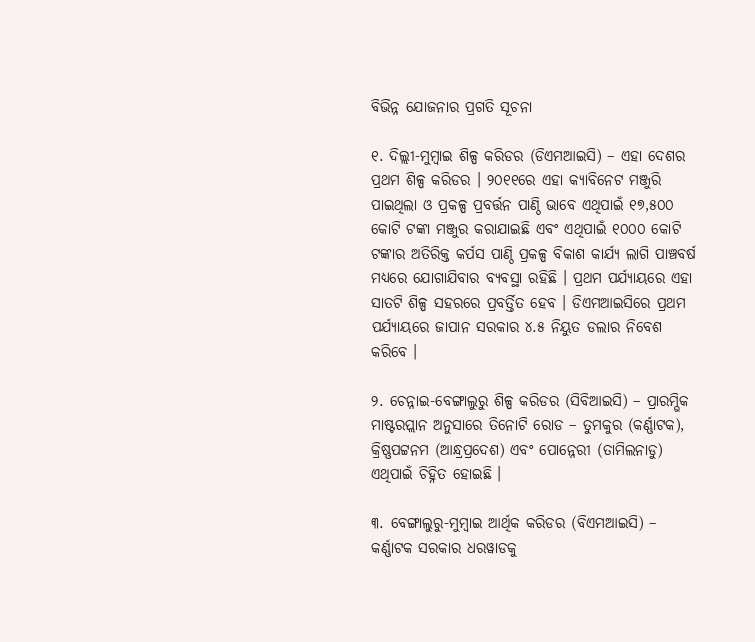ବିଭିନ୍ନ ଯୋଜନାର ପ୍ରଗତି ସୂଚନା

୧. ଦିଲ୍ଲୀ-ମୁମ୍ବାଇ ଶିଳ୍ପ କରିଡର (ଡିଏମଆଇସି) – ଏହା ଦେଶର ପ୍ରଥମ ଶିଳ୍ପ କରିଡର । ୨୦୧୧ରେ ଏହା କ୍ୟାବିନେଟ ମଞ୍ଜୁରି ପାଇଥିଲା ଓ ପ୍ରକଳ୍ପ ପ୍ରବର୍ତ୍ତନ ପାଣ୍ଠି ଭାବେ ଏଥିପାଇଁ ୧୭,୫୦୦ କୋଟି ଟଙ୍କା ମଞ୍ଜୁର କରାଯାଇଛି ଏବଂ ଏଥିପାଇଁ ୧୦୦୦ କୋଟି ଟଙ୍କାର ଅତିରିକ୍ତ କର୍ପସ ପାଣ୍ଠି ପ୍ରକଳ୍ପ ବିକାଶ କାର୍ଯ୍ୟ ଲାଗି ପାଞ୍ଚବର୍ଷ ମଧ୍ୟରେ ଯୋଗାଯିବାର ବ୍ୟବସ୍ଥା ରହିଛି । ପ୍ରଥମ ପର୍ଯ୍ୟାୟରେ ଏହା ସାତଟି ଶିଳ୍ପ ସହରରେ ପ୍ରବର୍ତ୍ତିତ ହେବ । ଡିଏମଆଇସିରେ ପ୍ରଥମ ପର୍ଯ୍ୟାୟରେ ଜାପାନ ସରକାର ୪.୫ ନିୟୁତ ଡଲାର ନିବେଶ କରିବେ ।

୨. ଚେନ୍ନାଇ-ବେଙ୍ଗାଲୁରୁ ଶିଳ୍ପ କରିଡର (ସିବିଆଇସି) – ପ୍ରାରମ୍ଭିକ ମାଷ୍ଟରପ୍ଲାନ ଅନୁସାରେ ତିନୋଟି ରୋଡ – ତୁମକୁର (କର୍ଣ୍ଣାଟକ), କ୍ରିଷ୍ଣପଟ୍ଟନମ (ଆନ୍ଧ୍ରପ୍ରଦେଶ) ଏବଂ ପୋନ୍ନେରୀ (ତାମିଲନାଡୁ) ଏଥିପାଇଁ ଚିହ୍ନିତ ହୋଇଛି ।

୩. ବେଙ୍ଗାଲୁରୁ-ମୁମ୍ବାଇ ଆର୍ଥିକ କରିଡର (ବିଏମଆଇସି) – କର୍ଣ୍ଣାଟକ ସରକାର ଧରୱାଡକୁ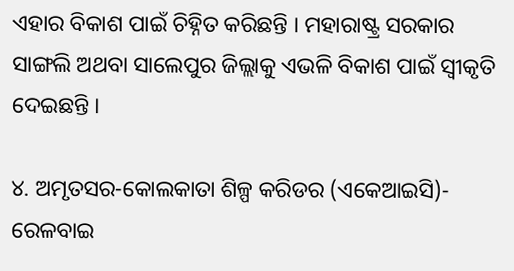ଏହାର ବିକାଶ ପାଇଁ ଚିହ୍ନିତ କରିଛନ୍ତି । ମହାରାଷ୍ଟ୍ର ସରକାର ସାଙ୍ଗଲି ଅଥବା ସାଲେପୁର ଜିଲ୍ଲାକୁ ଏଭଳି ବିକାଶ ପାଇଁ ସ୍ଵୀକୃତି ଦେଇଛନ୍ତି ।

୪. ଅମୃତସର-କୋଲକାତା ଶିଳ୍ପ କରିଡର (ଏକେଆଇସି)- ରେଳବାଇ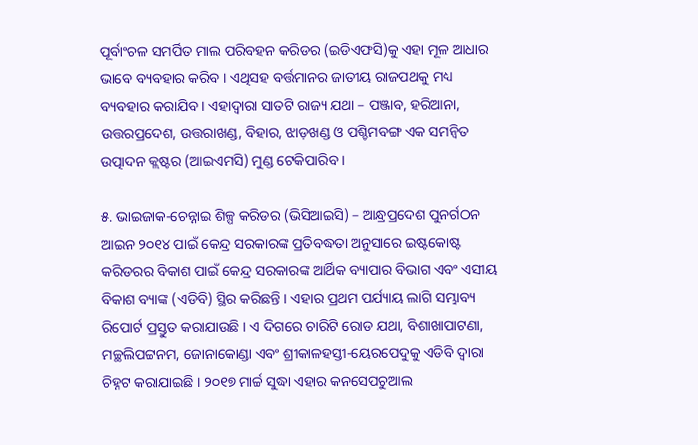ପୂର୍ବାଂଚଳ ସମର୍ପିତ ମାଲ ପରିବହନ କରିଡର (ଇଡିଏଫସି)କୁ ଏହା ମୂଳ ଆଧାର ଭାବେ ବ୍ୟବହାର କରିବ । ଏଥିସହ ବର୍ତ୍ତମାନର ଜାତୀୟ ରାଜପଥକୁ ମଧ୍ୟ ବ୍ୟବହାର କରାଯିବ । ଏହାଦ୍ୱାରା ସାତଟି ରାଜ୍ୟ ଯଥା – ପଞ୍ଜାବ, ହରିଆନା, ଉତ୍ତରପ୍ରଦେଶ, ଉତ୍ତରାଖଣ୍ଡ, ବିହାର, ଝାଡ଼ଖଣ୍ଡ ଓ ପଶ୍ଚିମବଙ୍ଗ ଏକ ସମନ୍ୱିତ ଉତ୍ପାଦନ କ୍ଲଷ୍ଟର (ଆଇଏମସି) ମୁଣ୍ଡ ଟେକିପାରିବ ।

୫. ଭାଇଜାକ-ଚେନ୍ନାଇ ଶିଳ୍ପ କରିଡର (ଭିସିଆଇସି) – ଆନ୍ଧ୍ରପ୍ରଦେଶ ପୁନର୍ଗଠନ ଆଇନ ୨୦୧୪ ପାଇଁ କେନ୍ଦ୍ର ସରକାରଙ୍କ ପ୍ରତିବଦ୍ଧତା ଅନୁସାରେ ଇଷ୍ଟକୋଷ୍ଟ କରିଡରର ବିକାଶ ପାଇଁ କେନ୍ଦ୍ର ସରକାରଙ୍କ ଆର୍ଥିକ ବ୍ୟାପାର ବିଭାଗ ଏବଂ ଏସୀୟ ବିକାଶ ବ୍ୟାଙ୍କ (ଏଡିବି) ସ୍ଥିର କରିଛନ୍ତି । ଏହାର ପ୍ରଥମ ପର୍ଯ୍ୟାୟ ଲାଗି ସମ୍ଭାବ୍ୟ ରିପୋର୍ଟ ପ୍ରସ୍ତୁତ କରାଯାଉଛି । ଏ ଦିଗରେ ଚାରିଟି ରୋଡ ଯଥା, ବିଶାଖାପାଟଣା, ମଚ୍ଛଲିପଟ୍ଟନମ, ଜୋନାକୋଣ୍ଡା ଏବଂ ଶ୍ରୀକାଳହସ୍ତୀ-ୟେରପେଦୁକୁ ଏଡିବି ଦ୍ୱାରା ଚିହ୍ନଟ କରାଯାଇଛି । ୨୦୧୭ ମାର୍ଚ୍ଚ ସୁଦ୍ଧା ଏହାର କନସେପଚୁଆଲ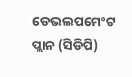ଡେଭଲପମେଂଟ ପ୍ଲାନ (ସିଡିପି)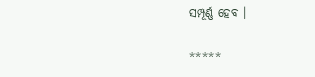ସମ୍ପୂର୍ଣ୍ଣ ହେବ ।

*****